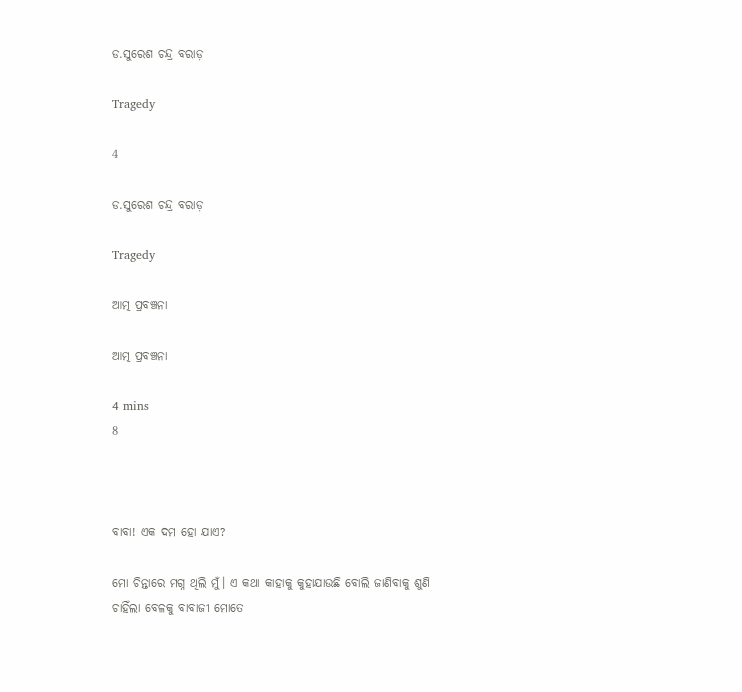ଡ.ସୁରେଶ ଚନ୍ଦ୍ର ବରାଡ଼

Tragedy

4

ଡ.ସୁରେଶ ଚନ୍ଦ୍ର ବରାଡ଼

Tragedy

ଆତ୍ମ ପ୍ରବଞ୍ଚନା

ଆତ୍ମ ପ୍ରବଞ୍ଚନା

4 mins
8



ବାବା! ଏକ ଦମ ହୋ ଯାଏ?

ମୋ ଚିନ୍ତାରେ ମଗ୍ନ ଥିଲି ମୁଁ। ଏ କଥା କାହାକୁ କୁହାଯାଉଛି ବୋଲି ଜାଣିବାକୁ ଶୁଣି ଚାହିଁଲା ବେଳକୁ ବାବାଜୀ ମୋତେ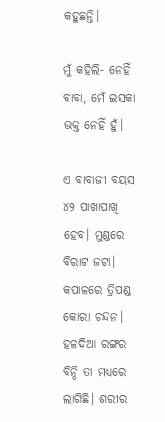କହୁଛନ୍ତି।

ମୁଁ କହିଲି- ନେହିଁ ବାବା, ମେଁ ଇସକା ଭକ୍ତ ନେହିଁ ହୁଁ।

ଏ ବାବାଜୀ ବୟସ ୪୨ ପାଖାପାଖି ହେବ। ମୁଣ୍ଡରେ ବିରାଟ ଜଟା। କପାଳରେ ତ୍ରିପଣ୍ଡ କୋରା ଚନ୍ଦନ। ହଳଦିଆ ରଙ୍ଗର ବିନ୍ଦି ତା ମଧ୍ୟରେ ଲାଗିଛି। ଶରୀର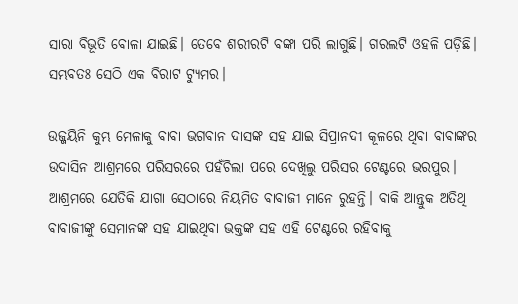ସାରା ବିଭୂତି ବୋଳା ଯାଇଛି। ତେବେ ଶରୀରଟି ବଙ୍କା ପରି ଲାଗୁଛି। ଗରଲଟି ଓହଳି ପଡ଼ିଛି। ସମ୍ଭବତଃ ସେଠି ଏକ ବିରାଟ ଟ୍ୟୁମର।

ଉଜ୍ଜୟିନି କୁମ୍ଭ ମେଳାକୁ ବାବା ଭଗବାନ ଦାସଙ୍କ ସହ ଯାଇ ସିପ୍ରାନଦୀ କୂଳରେ ଥିବା ବାବାଙ୍କର ଉଦାସିନ ଆଶ୍ରମରେ ପରିସରରେ ପହଁଚିଲା ପରେ ଦେଖିଲୁ ପରିସର ଟେଣ୍ଟରେ ଭରପୁର। ଆଶ୍ରମରେ ଯେତିକି ଯାଗା ସେଠାରେ ନିୟମିତ ବାବାଜୀ ମାନେ ରୁହନ୍ତି। ବାକି ଆନ୍ତୁକ ଅତିଥି ବାବାଜୀଙ୍କୁ ସେମାନଙ୍କ ସହ ଯାଇଥିବା ଭକ୍ତଙ୍କ ସହ ଏହି ଟେଣ୍ଟରେ ରହିବାକୁ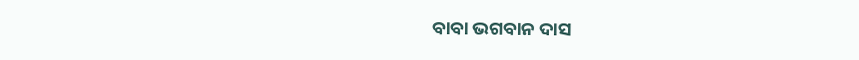ବାବା ଭଗବାନ ଦାସ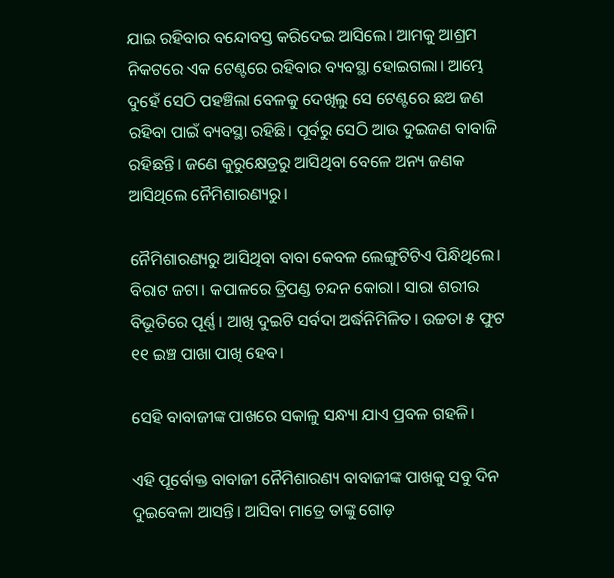ଯାଇ ରହିବାର ବନ୍ଦୋବସ୍ତ କରିଦେଇ ଆସିଲେ। ଆମକୁ ଆଶ୍ରମ ନିକଟରେ ଏକ ଟେଣ୍ଟରେ ରହିବାର ବ୍ୟବସ୍ଥା ହୋଇଗଲା। ଆମ୍ଭେ ଦୁହେଁ ସେଠି ପହଞ୍ଚିଲା ବେଳକୁ ଦେଖିଲୁ ସେ ଟେଣ୍ଟରେ ଛଅ ଜଣ ରହିବା ପାଇଁ ବ୍ୟବସ୍ଥା ରହିଛି। ପୂର୍ବରୁ ସେଠି ଆଉ ଦୁଇଜଣ ବାବାଜି ରହିଛନ୍ତି। ଜଣେ କୁରୁକ୍ଷେତ୍ରରୁ ଆସିଥିବା ବେଳେ ଅନ୍ୟ ଜଣକ ଆସିଥିଲେ ନୈମିଶାରଣ୍ୟରୁ।

ନୈମିଶାରଣ୍ୟରୁ ଆସିଥିବା ବାବା କେବଳ ଲେଙ୍ଗୁଟିଟିଏ ପିନ୍ଧିଥିଲେ। ବିରାଟ ଜଟା। କପାଳରେ ତ୍ରିପଣ୍ଡ ଚନ୍ଦନ କୋରା। ସାରା ଶରୀର ବିଭୂତିରେ ପୂର୍ଣ୍ଣ। ଆଖି ଦୁଇଟି ସର୍ବଦା ଅର୍ଦ୍ଧନିମିଳିତ। ଉଚ୍ଚତା ୫ ଫୁଟ ୧୧ ଇଞ୍ଚ ପାଖା ପାଖି ହେବ।

ସେହି ବାବାଜୀଙ୍କ ପାଖରେ ସକାଳୁ ସନ୍ଧ୍ୟା ଯାଏ ପ୍ରବଳ ଗହଳି।

ଏହି ପୂର୍ବୋକ୍ତ ବାବାଜୀ ନୈମିଶାରଣ୍ୟ ବାବାଜୀଙ୍କ ପାଖକୁ ସବୁ ଦିନ ଦୁଇବେଳା ଆସନ୍ତି। ଆସିବା ମାତ୍ରେ ତାଙ୍କୁ ଗୋଡ଼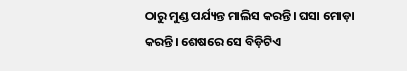ଠାରୁ ମୁଣ୍ଡ ପର୍ଯ୍ୟନ୍ତ ମାଲିସ କରନ୍ତି। ଘସା ମୋଡ଼ା କରନ୍ତି। ଶେଷରେ ସେ ବିଡ଼ିଟିଏ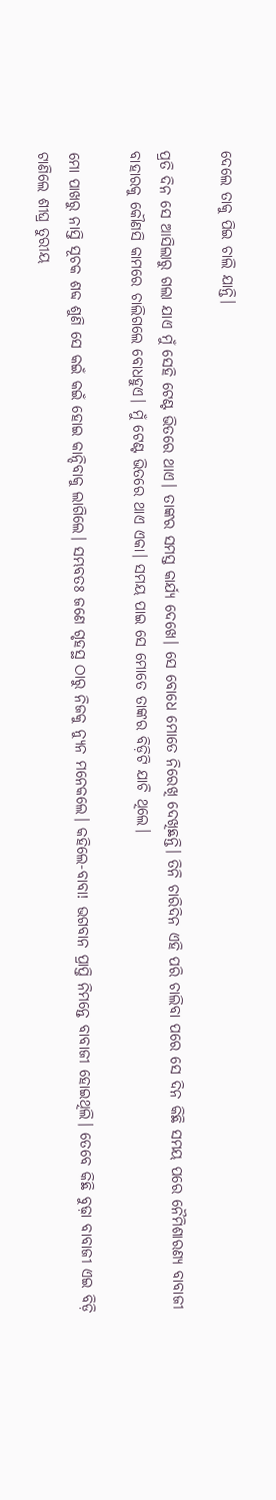ଦେଲେ ତାକୁ ପିଇ ଚାଲି ଯାନ୍ତି।

ପ୍ରତି ଦିନ ସେ ଆସିଲାରୁ ଗଲା ଯାଏ ମୁଁ ସେହି ଟେଣ୍ଟ ଭିତରେ ଥାଏ। ତାଙ୍କର ସମସ୍ତ କାର୍ଯ୍ୟ ଦେଖେ। ସେ ବୋଧେ ମୋତେ ନିରେଖି ଦେଖିଛନ୍ତି। ତିନି ଚାରିଦିନ ଏହି ପରି ଚାଲିବା ପରେ ସେ ଦିନ କିଛି ସମୟ ପରେ ନୈମିଶାରଣ୍ୟ ବାବାଜୀ ବାହାରକୁ କୌଣସି କାମରେ ଚାଲିଗଲେ ବୋଧହୁଏ। ମୁଁ ଟେଣ୍ଟ ଭିତରେ ଥାଏ ଏକା। ସମୟ ପାଇ ସେ ମୋତେ ତାଙ୍କର ବିଡ଼ିଟି ଯାଚି ଥିଲେ।

ମୋ ପାଖରୁ ନାସ୍ତି ସୂଚକ ଶବ୍ଦ ଶୁଣି ସେ କଇଁ କଇଁ ହୋଇ କାନ୍ଦିବାକୁ ଲାଗିଲେ। ସମ୍ଭବତଃ ଜଣେ ଗୃହସ୍ଥ ଠାରୁ ନିଜକୁ ନ୍ୟୁନ ମନେକଲେ। କହିଲେ-ବାବା! ଭଗବାନ ପ୍ରାପ୍ତି ନିମନ୍ତେ ବାବାଜୀ ହୋଇଥିଲି। ତେବେ କିଛି ବୁଢ଼ା ବାବାଜୀ ଏଇ ବିଡ଼ି ଟାଣିଲେ ଶୀଘ୍ର ତୁରୀୟ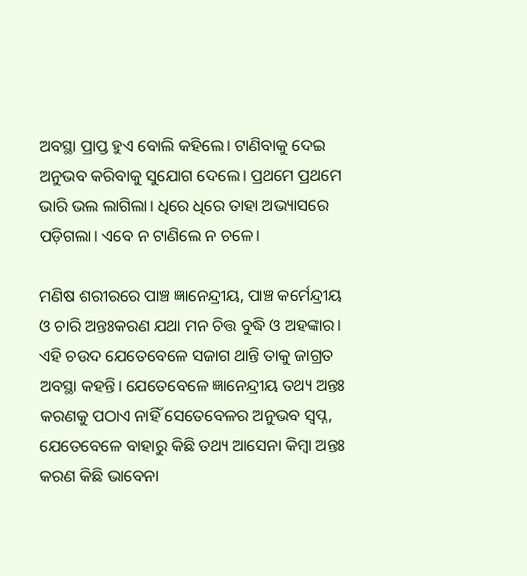ଅବସ୍ଥା ପ୍ରାପ୍ତ ହୁଏ ବୋଲି କହିଲେ। ଟାଣିବାକୁ ଦେଇ ଅନୁଭବ କରିବାକୁ ସୁଯୋଗ ଦେଲେ। ପ୍ରଥମେ ପ୍ରଥମେ ଭାରି ଭଲ ଲାଗିଲା। ଧିରେ ଧିରେ ତାହା ଅଭ୍ୟାସରେ ପଡ଼ିଗଲା। ଏବେ ନ ଟାଣିଲେ ନ ଚଳେ।

ମଣିଷ ଶରୀରରେ ପାଞ୍ଚ ଜ୍ଞାନେନ୍ଦ୍ରୀୟ, ପାଞ୍ଚ କର୍ମେନ୍ଦ୍ରୀୟ ଓ ଚାରି ଅନ୍ତଃକରଣ ଯଥା ମନ ଚିତ୍ତ ବୁଦ୍ଧି ଓ ଅହଙ୍କାର। ଏହି ଚଉଦ ଯେତେବେଳେ ସଜାଗ ଥାନ୍ତି ତାକୁ ଜାଗ୍ରତ ଅବସ୍ଥା କହନ୍ତି। ଯେତେବେଳେ ଜ୍ଞାନେନ୍ଦ୍ରୀୟ ତଥ୍ୟ ଅନ୍ତଃ କରଣକୁ ପଠାଏ ନାହିଁ ସେତେବେଳର ଅନୁଭବ ସ୍ବପ୍ନ, ଯେତେବେଳେ ବାହାରୁ କିଛି ତଥ୍ୟ ଆସେନା କିମ୍ବା ଅନ୍ତଃ କରଣ କିଛି ଭାବେନା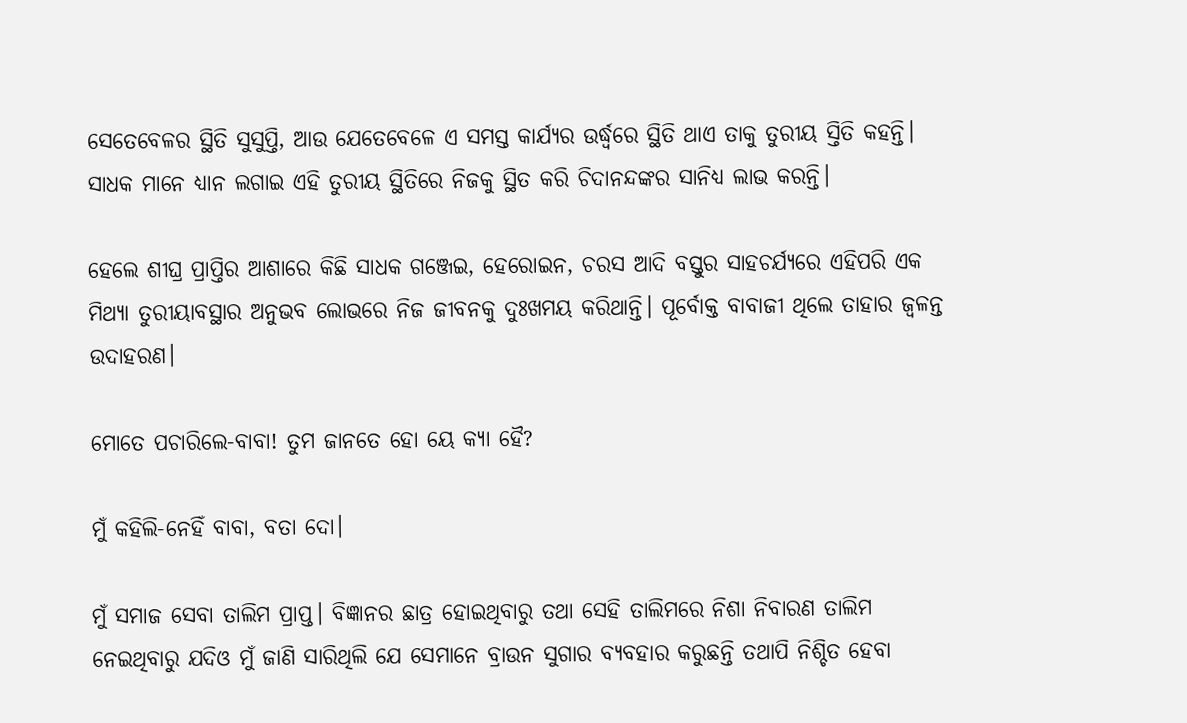ସେତେବେଳର ସ୍ଥିତି ସୁସୁପ୍ତି, ଆଉ ଯେତେବେଳେ ଏ ସମସ୍ତ କାର୍ଯ୍ୟର ଉର୍ଦ୍ଧ୍ଵରେ ସ୍ଥିତି ଥାଏ ତାକୁ ତୁରୀୟ ସ୍ତିତି କହନ୍ତି। ସାଧକ ମାନେ ଧ୍ୟାନ ଲଗାଇ ଏହି ତୁରୀୟ ସ୍ଥିତିରେ ନିଜକୁ ସ୍ଥିତ କରି ଚିଦାନନ୍ଦଙ୍କର ସାନିଧ୍ୟ ଲାଭ କରନ୍ତି।

ହେଲେ ଶୀଘ୍ର ପ୍ରାପ୍ତିର ଆଶାରେ କିଛି ସାଧକ ଗଞ୍ଜେଇ, ହେରୋଇନ, ଚରସ ଆଦି ବସ୍ତୁର ସାହଚର୍ଯ୍ୟରେ ଏହିପରି ଏକ ମିଥ୍ୟା ତୁରୀୟାବସ୍ଥାର ଅନୁଭବ ଲୋଭରେ ନିଜ ଜୀବନକୁ ଦୁଃଖମୟ କରିଥାନ୍ତି। ପୂର୍ବୋକ୍ତ ବାବାଜୀ ଥିଲେ ତାହାର ଜ୍ଵଳନ୍ତ ଉଦାହରଣ।

ମୋତେ ପଚାରିଲେ-ବାବା! ତୁମ ଜାନତେ ହୋ ୟେ କ୍ୟା ହୈ?

ମୁଁ କହିଲି-ନେହିଁ ବାବା, ବତା ଦୋ।

ମୁଁ ସମାଜ ସେବା ତାଲିମ ପ୍ରାପ୍ତ। ବିଜ୍ଞାନର ଛାତ୍ର ହୋଇଥିବାରୁ ତଥା ସେହି ତାଲିମରେ ନିଶା ନିବାରଣ ତାଲିମ ନେଇଥିବାରୁ ଯଦିଓ ମୁଁ ଜାଣି ସାରିଥିଲି ଯେ ସେମାନେ ବ୍ରାଉନ ସୁଗାର ବ୍ୟବହାର କରୁଛନ୍ତି ତଥାପି ନିଶ୍ଚିତ ହେବା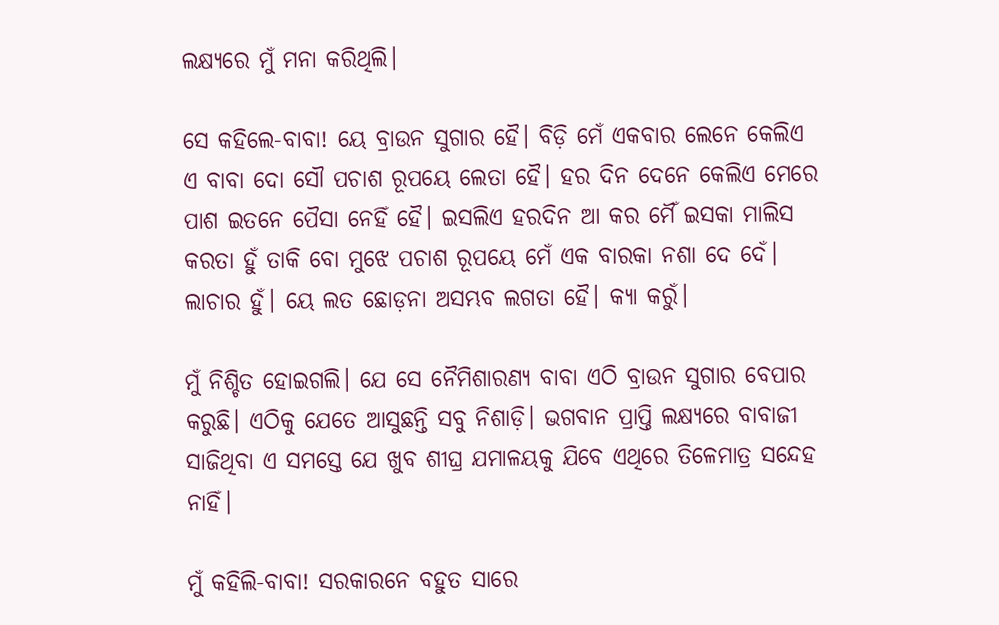ଲକ୍ଷ୍ୟରେ ମୁଁ ମନା କରିଥିଲି।

ସେ କହିଲେ-ବାବା! ୟେ ବ୍ରାଉନ ସୁଗାର ହୈ। ବିଡ଼ି ମେଁ ଏକବାର ଲେନେ କେଲିଏ ଏ ବାବା ଦୋ ସୌ ପଚାଶ ରୂପୟେ ଲେତା ହୈ। ହର ଦିନ ଦେନେ କେଲିଏ ମେରେ ପାଶ ଇତନେ ପୈସା ନେହିଁ ହୈ। ଇସଲିଏ ହରଦିନ ଆ କର ମୈଁ ଇସକା ମାଲିସ କରତା ହୁଁ ତାକି ବୋ ମୁଝେ ପଚାଶ ରୂପୟେ ମେଁ ଏକ ବାରକା ନଶା ଦେ ଦେଁ। ଲାଚାର ହୁଁ। ୟେ ଲତ ଛୋଡ଼ନା ଅସମ୍ଭବ ଲଗତା ହୈ। କ୍ୟା କରୁଁ।

ମୁଁ ନିଶ୍ଚିତ ହୋଇଗଲି। ଯେ ସେ ନୈମିଶାରଣ୍ୟ ବାବା ଏଠି ବ୍ରାଉନ ସୁଗାର ବେପାର କରୁଛି। ଏଠିକୁ ଯେତେ ଆସୁଛନ୍ତି ସବୁ ନିଶାଡ଼ି। ଭଗବାନ ପ୍ରାପ୍ତି ଲକ୍ଷ୍ୟରେ ବାବାଜୀ ସାଜିଥିବା ଏ ସମସ୍ତେ ଯେ ଖୁବ ଶୀଘ୍ର ଯମାଳୟକୁ ଯିବେ ଏଥିରେ ତିଳେମାତ୍ର ସନ୍ଦେହ ନାହିଁ।

ମୁଁ କହିଲି-ବାବା! ସରକାରନେ ବହୁତ ସାରେ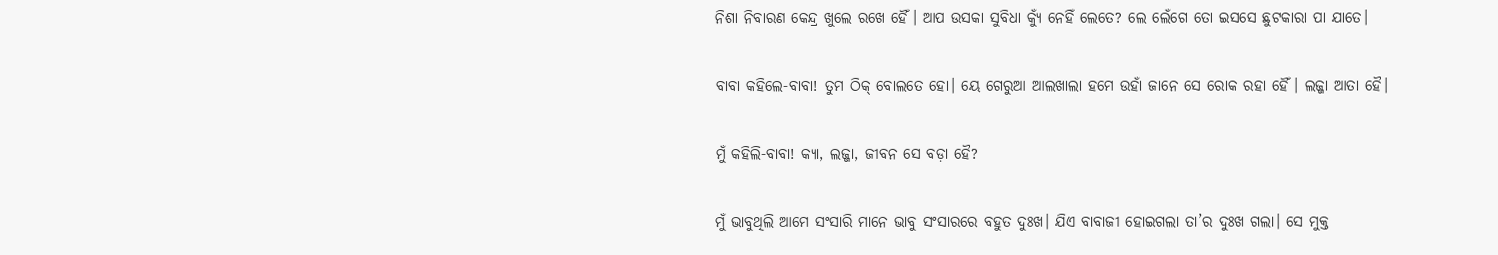ନିଶା ନିବାରଣ କେନ୍ଦ୍ର ଖୁଲେ ରଖେ ହୈଁ। ଆପ ଉସକା ସୁବିଧା କ୍ୟୁଁ ନେହିଁ ଲେତେ? ଲେ ଲେଁଗେ ତୋ ଇସସେ ଛୁଟକାରା ପା ଯାତେ।

ବାବା କହିଲେ-ବାବା! ତୁମ ଠିକ୍ ବୋଲତେ ହୋ। ୟେ ଗେରୁଆ ଆଲଖାଲା ହମେ ଉହାଁ ଜାନେ ସେ ରୋକ ରହା ହୈଁ। ଲଜ୍ଜା ଆତା ହୈ।

ମୁଁ କହିଲି-ବାବା! କ୍ୟା, ଲଜ୍ଜା, ଜୀବନ ସେ ବଡ଼ା ହୈ?

ମୁଁ ଭାବୁଥିଲି ଆମେ ସଂସାରି ମାନେ ଭାବୁ ସଂସାରରେ ବହୁତ ଦୁଃଖ। ଯିଏ ବାବାଜୀ ହୋଇଗଲା ତା’ର ଦୁଃଖ ଗଲା। ସେ ମୁକ୍ତ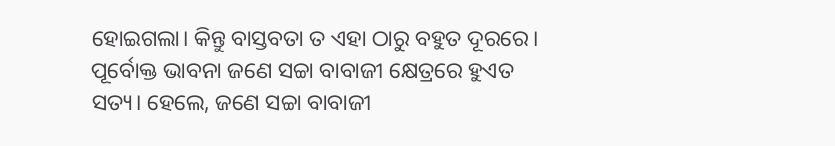ହୋଇଗଲା। କିନ୍ତୁ ବାସ୍ତବତା ତ ଏହା ଠାରୁ ବହୁତ ଦୂରରେ। ପୂର୍ବୋକ୍ତ ଭାବନା ଜଣେ ସଚ୍ଚା ବାବାଜୀ କ୍ଷେତ୍ରରେ ହୁଏତ ସତ୍ୟ। ହେଲେ, ଜଣେ ସଚ୍ଚା ବାବାଜୀ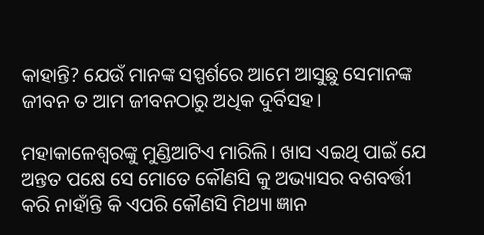କାହାନ୍ତି? ଯେଉଁ ମାନଙ୍କ ସସ୍ପର୍ଶରେ ଆମେ ଆସୁଛୁ ସେମାନଙ୍କ ଜୀବନ ତ ଆମ ଜୀବନଠାରୁ ଅଧିକ ଦୁର୍ବିସହ।

ମହାକାଳେଶ୍ଵରଙ୍କୁ ମୁଣ୍ଡିଆଟିଏ ମାରିଲି। ଖାସ ଏଇଥି ପାଇଁ ଯେ ଅନ୍ତତ ପକ୍ଷେ ସେ ମୋତେ କୌଣସି କୁ ଅଭ୍ୟାସର ବଶବର୍ତ୍ତୀ କରି ନାହାଁନ୍ତି କି ଏପରି କୌଣସି ମିଥ୍ୟା ଜ୍ଞାନ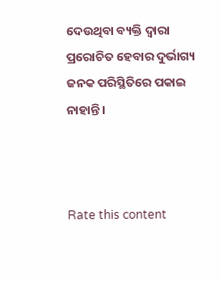ଦେଉଥିବା ବ୍ୟକ୍ତି ଦ୍ଵାରା ପ୍ରରୋଚିତ ହେବାର ଦୁର୍ଭାଗ୍ୟ ଜନକ ପରିସ୍ଥିତିରେ ପକାଇ ନାହାନ୍ତି।



Rate this content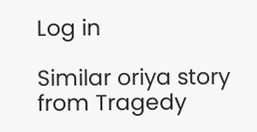Log in

Similar oriya story from Tragedy